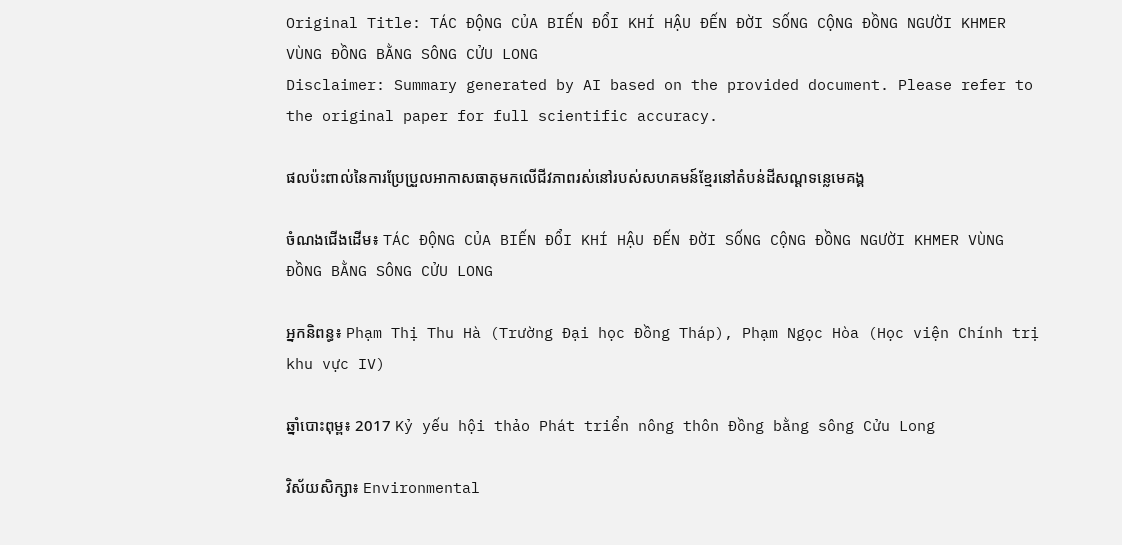Original Title: TÁC ĐỘNG CỦA BIẾN ĐỔI KHÍ HẬU ĐẾN ĐỜI SỐNG CỘNG ĐỒNG NGƯỜI KHMER VÙNG ĐỒNG BẰNG SÔNG CỬU LONG
Disclaimer: Summary generated by AI based on the provided document. Please refer to the original paper for full scientific accuracy.

ផលប៉ះពាល់នៃការប្រែប្រួលអាកាសធាតុមកលើជីវភាពរស់នៅរបស់សហគមន៍ខ្មែរនៅតំបន់ដីសណ្ដទន្លេមេគង្គ

ចំណងជើងដើម៖ TÁC ĐỘNG CỦA BIẾN ĐỔI KHÍ HẬU ĐẾN ĐỜI SỐNG CỘNG ĐỒNG NGƯỜI KHMER VÙNG ĐỒNG BẰNG SÔNG CỬU LONG

អ្នកនិពន្ធ៖ Phạm Thị Thu Hà (Trường Đại học Đồng Tháp), Phạm Ngọc Hòa (Học viện Chính trị khu vực IV)

ឆ្នាំបោះពុម្ព៖ 2017 Kỷ yếu hội thảo Phát triển nông thôn Đồng bằng sông Cửu Long

វិស័យសិក្សា៖ Environmental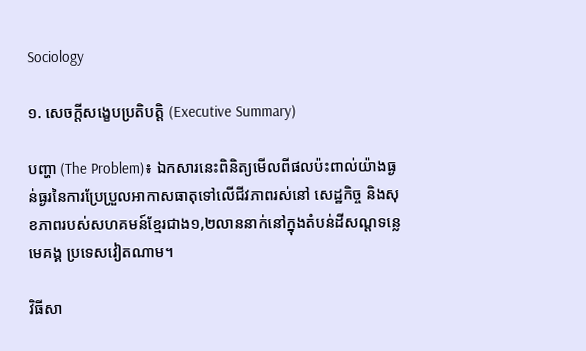Sociology

១. សេចក្តីសង្ខេបប្រតិបត្តិ (Executive Summary)

បញ្ហា (The Problem)៖ ឯកសារនេះពិនិត្យមើលពីផលប៉ះពាល់យ៉ាងធ្ងន់ធ្ងរនៃការប្រែប្រួលអាកាសធាតុទៅលើជីវភាពរស់នៅ សេដ្ឋកិច្ច និងសុខភាពរបស់សហគមន៍ខ្មែរជាង១,២លាននាក់នៅក្នុងតំបន់ដីសណ្ដទន្លេមេគង្គ ប្រទេសវៀតណាម។

វិធីសា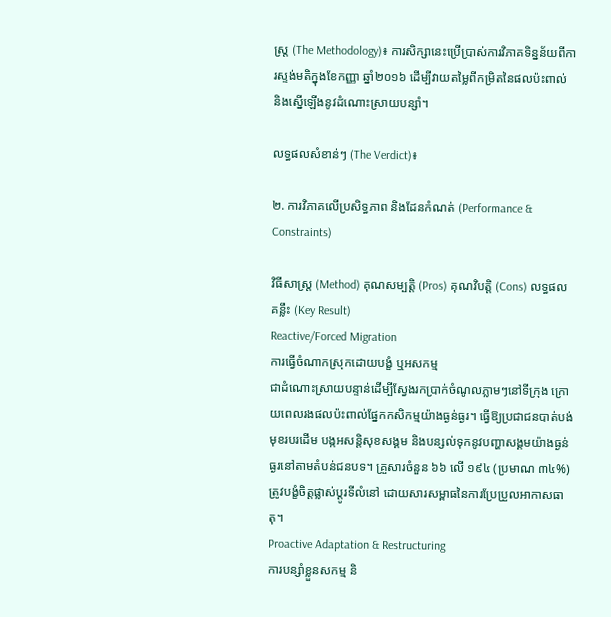ស្ត្រ (The Methodology)៖ ការសិក្សានេះប្រើប្រាស់ការវិភាគទិន្នន័យពីការស្ទង់មតិក្នុងខែកញ្ញា ឆ្នាំ២០១៦ ដើម្បីវាយតម្លៃពីកម្រិតនៃផលប៉ះពាល់ និងស្នើឡើងនូវដំណោះស្រាយបន្សាំ។

លទ្ធផលសំខាន់ៗ (The Verdict)៖

២. ការវិភាគលើប្រសិទ្ធភាព និងដែនកំណត់ (Performance & Constraints)

វិធីសាស្ត្រ (Method) គុណសម្បត្តិ (Pros) គុណវិបត្តិ (Cons) លទ្ធផលគន្លឹះ (Key Result)
Reactive/Forced Migration
ការធ្វើចំណាកស្រុកដោយបង្ខំ ឬអសកម្ម
ជាដំណោះស្រាយបន្ទាន់ដើម្បីស្វែងរកប្រាក់ចំណូលភ្លាមៗនៅទីក្រុង ក្រោយពេលរងផលប៉ះពាល់ផ្នែកកសិកម្មយ៉ាងធ្ងន់ធ្ងរ។ ធ្វើឱ្យប្រជាជនបាត់បង់មុខរបរដើម បង្កអសន្តិសុខសង្គម និងបន្សល់ទុកនូវបញ្ហាសង្គមយ៉ាងធ្ងន់ធ្ងរនៅតាមតំបន់ជនបទ។ គ្រួសារចំនួន ៦៦ លើ ១៩៤ (ប្រមាណ ៣៤%) ត្រូវបង្ខំចិត្តផ្លាស់ប្តូរទីលំនៅ ដោយសារសម្ពាធនៃការប្រែប្រួលអាកាសធាតុ។
Proactive Adaptation & Restructuring
ការបន្សាំខ្លួនសកម្ម និ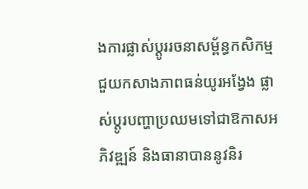ងការផ្លាស់ប្តូររចនាសម្ព័ន្ធកសិកម្ម
ជួយកសាងភាពធន់យូរអង្វែង ផ្លាស់ប្តូរបញ្ហាប្រឈមទៅជាឱកាសអភិវឌ្ឍន៍ និងធានាបាននូវនិរ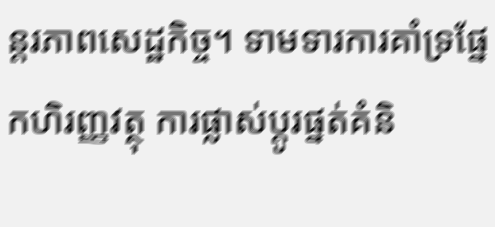ន្តរភាពសេដ្ឋកិច្ច។ ទាមទារការគាំទ្រផ្នែកហិរញ្ញវត្ថុ ការផ្លាស់ប្តូរផ្នត់គំនិ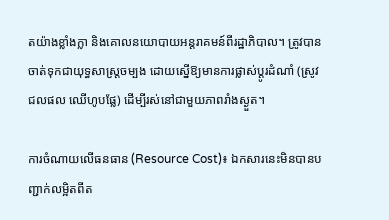តយ៉ាងខ្លាំងក្លា និងគោលនយោបាយអន្តរាគមន៍ពីរដ្ឋាភិបាល។ ត្រូវបានចាត់ទុកជាយុទ្ធសាស្ត្រចម្បង ដោយស្នើឱ្យមានការផ្លាស់ប្តូរដំណាំ (ស្រូវ ជលផល ឈើហូបផ្លែ) ដើម្បីរស់នៅជាមួយភាពរាំងស្ងួត។

ការចំណាយលើធនធាន (Resource Cost)៖ ឯកសារនេះមិនបានបញ្ជាក់លម្អិតពីត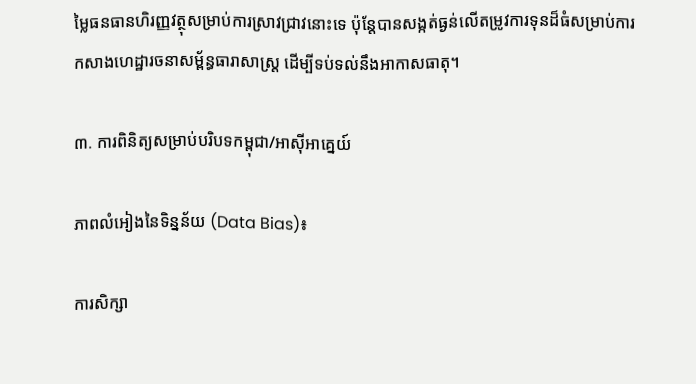ម្លៃធនធានហិរញ្ញវត្ថុសម្រាប់ការស្រាវជ្រាវនោះទេ ប៉ុន្តែបានសង្កត់ធ្ងន់លើតម្រូវការទុនដ៏ធំសម្រាប់ការកសាងហេដ្ឋារចនាសម្ព័ន្ធធារាសាស្ត្រ ដើម្បីទប់ទល់នឹងអាកាសធាតុ។

៣. ការពិនិត្យសម្រាប់បរិបទកម្ពុជា/អាស៊ីអាគ្នេយ៍

ភាពលំអៀងនៃទិន្នន័យ (Data Bias)៖

ការសិក្សា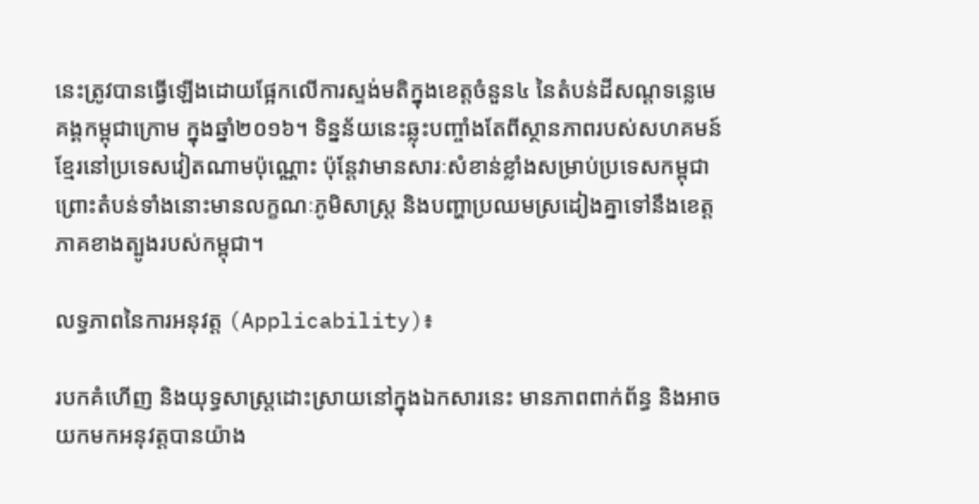នេះត្រូវបានធ្វើឡើងដោយផ្អែកលើការស្ទង់មតិក្នុងខេត្តចំនួន៤ នៃតំបន់ដីសណ្ដទន្លេមេគង្គកម្ពុជាក្រោម ក្នុងឆ្នាំ២០១៦។ ទិន្នន័យនេះឆ្លុះបញ្ចាំងតែពីស្ថានភាពរបស់សហគមន៍ខ្មែរនៅប្រទេសវៀតណាមប៉ុណ្ណោះ ប៉ុន្តែវាមានសារៈសំខាន់ខ្លាំងសម្រាប់ប្រទេសកម្ពុជា ព្រោះតំបន់ទាំងនោះមានលក្ខណៈភូមិសាស្ត្រ និងបញ្ហាប្រឈមស្រដៀងគ្នាទៅនឹងខេត្តភាគខាងត្បូងរបស់កម្ពុជា។

លទ្ធភាពនៃការអនុវត្ត (Applicability)៖

របកគំហើញ និងយុទ្ធសាស្ត្រដោះស្រាយនៅក្នុងឯកសារនេះ មានភាពពាក់ព័ន្ធ និងអាចយកមកអនុវត្តបានយ៉ាង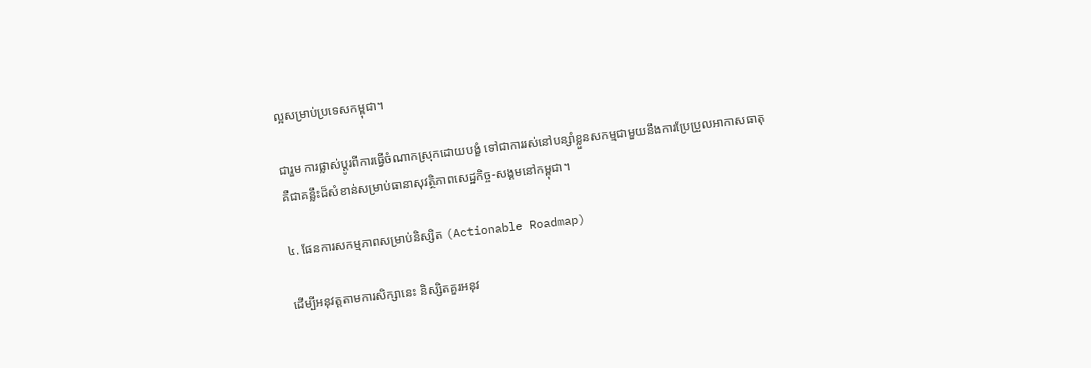ល្អសម្រាប់ប្រទេសកម្ពុជា។

ជារួម ការផ្លាស់ប្តូរពីការធ្វើចំណាកស្រុកដោយបង្ខំ ទៅជាការរស់នៅបន្សាំខ្លួនសកម្មជាមួយនឹងការប្រែប្រួលអាកាសធាតុ គឺជាគន្លឹះដ៏សំខាន់សម្រាប់ធានាសុវត្ថិភាពសេដ្ឋកិច្ច-សង្គមនៅកម្ពុជា។

៤. ផែនការសកម្មភាពសម្រាប់និស្សិត (Actionable Roadmap)

ដើម្បីអនុវត្តតាមការសិក្សានេះ និស្សិតគួរអនុវ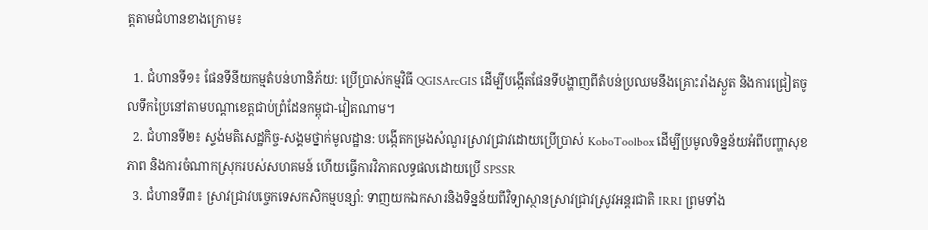ត្តតាមជំហានខាងក្រោម៖

  1. ជំហានទី១៖ ផែនទីនីយកម្មតំបន់ហានិភ័យ: ប្រើប្រាស់កម្មវិធី QGISArcGIS ដើម្បីបង្កើតផែនទីបង្ហាញពីតំបន់ប្រឈមនឹងគ្រោះរាំងស្ងួត និងការជ្រៀតចូលទឹកប្រៃនៅតាមបណ្តាខេត្តជាប់ព្រំដែនកម្ពុជា-វៀតណាម។
  2. ជំហានទី២៖ ស្ទង់មតិសេដ្ឋកិច្ច-សង្គមថ្នាក់មូលដ្ឋាន: បង្កើតកម្រងសំណួរស្រាវជ្រាវដោយប្រើប្រាស់ KoboToolbox ដើម្បីប្រមូលទិន្នន័យអំពីបញ្ហាសុខភាព និងការចំណាកស្រុករបស់សហគមន៍ ហើយធ្វើការវិភាគលទ្ធផលដោយប្រើ SPSSR
  3. ជំហានទី៣៖ ស្រាវជ្រាវបច្ចេកទេសកសិកម្មបន្សាំ: ទាញយកឯកសារនិងទិន្នន័យពីវិទ្យាស្ថានស្រាវជ្រាវស្រូវអន្តរជាតិ IRRI ព្រមទាំង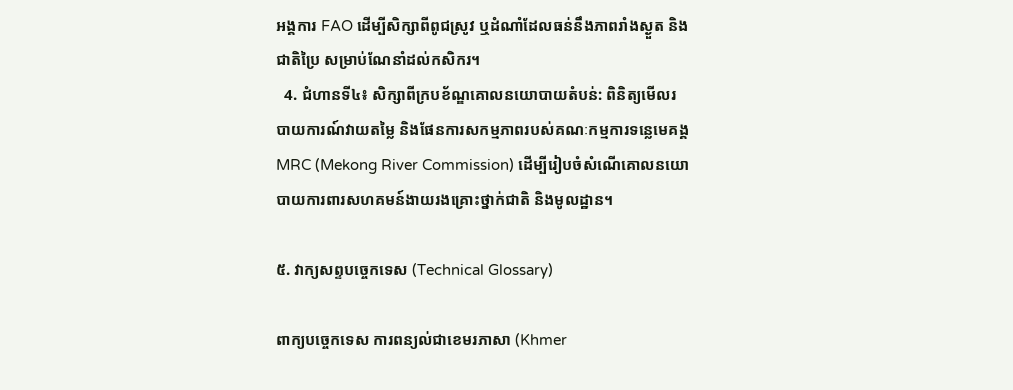អង្គការ FAO ដើម្បីសិក្សាពីពូជស្រូវ ឬដំណាំដែលធន់នឹងភាពរាំងស្ងួត និងជាតិប្រៃ សម្រាប់ណែនាំដល់កសិករ។
  4. ជំហានទី៤៖ សិក្សាពីក្របខ័ណ្ឌគោលនយោបាយតំបន់: ពិនិត្យមើលរបាយការណ៍វាយតម្លៃ និងផែនការសកម្មភាពរបស់គណៈកម្មការទន្លេមេគង្គ MRC (Mekong River Commission) ដើម្បីរៀបចំសំណើគោលនយោបាយការពារសហគមន៍ងាយរងគ្រោះថ្នាក់ជាតិ និងមូលដ្ឋាន។

៥. វាក្យសព្ទបច្ចេកទេស (Technical Glossary)

ពាក្យបច្ចេកទេស ការពន្យល់ជាខេមរភាសា (Khmer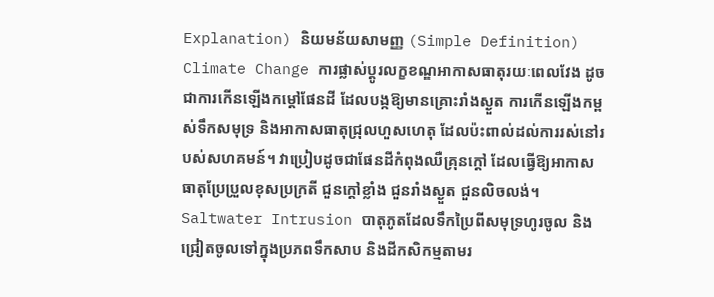Explanation) និយមន័យសាមញ្ញ (Simple Definition)
Climate Change ការផ្លាស់ប្តូរលក្ខខណ្ឌអាកាសធាតុរយៈពេលវែង ដូចជាការកើនឡើងកម្ដៅផែនដី ដែលបង្កឱ្យមានគ្រោះរាំងស្ងួត ការកើនឡើងកម្ពស់ទឹកសមុទ្រ និងអាកាសធាតុជ្រុលហួសហេតុ ដែលប៉ះពាល់ដល់ការរស់នៅរបស់សហគមន៍។ វាប្រៀបដូចជាផែនដីកំពុងឈឺគ្រុនក្ដៅ ដែលធ្វើឱ្យអាកាសធាតុប្រែប្រួលខុសប្រក្រតី ជួនក្ដៅខ្លាំង ជួនរាំងស្ងួត ជួនលិចលង់។
Saltwater Intrusion បាតុភូតដែលទឹកប្រៃពីសមុទ្រហូរចូល និងជ្រៀតចូលទៅក្នុងប្រភពទឹកសាប និងដីកសិកម្មតាមរ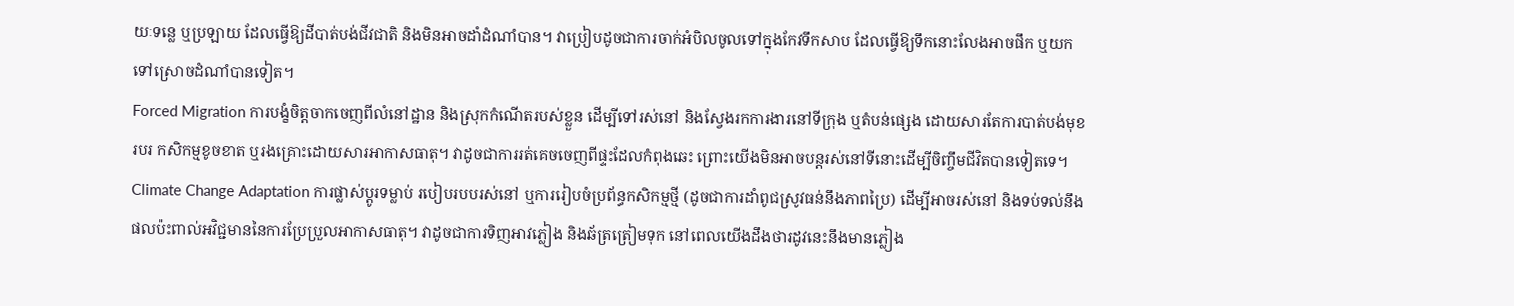យៈទន្លេ ឬប្រឡាយ ដែលធ្វើឱ្យដីបាត់បង់ជីវជាតិ និងមិនអាចដាំដំណាំបាន។ វាប្រៀបដូចជាការចាក់អំបិលចូលទៅក្នុងកែវទឹកសាប ដែលធ្វើឱ្យទឹកនោះលែងអាចផឹក ឬយកទៅស្រោចដំណាំបានទៀត។
Forced Migration ការបង្ខំចិត្តចាកចេញពីលំនៅដ្ឋាន និងស្រុកកំណើតរបស់ខ្លួន ដើម្បីទៅរស់នៅ និងស្វែងរកការងារនៅទីក្រុង ឬតំបន់ផ្សេង ដោយសារតែការបាត់បង់មុខរបរ កសិកម្មខូចខាត ឬរងគ្រោះដោយសារអាកាសធាតុ។ វាដូចជាការរត់គេចចេញពីផ្ទះដែលកំពុងឆេះ ព្រោះយើងមិនអាចបន្តរស់នៅទីនោះដើម្បីចិញ្ចឹមជីវិតបានទៀតទេ។
Climate Change Adaptation ការផ្លាស់ប្តូរទម្លាប់ របៀបរបបរស់នៅ ឬការរៀបចំប្រព័ន្ធកសិកម្មថ្មី (ដូចជាការដាំពូជស្រូវធន់នឹងភាពប្រៃ) ដើម្បីអាចរស់នៅ និងទប់ទល់នឹងផលប៉ះពាល់អវិជ្ជមាននៃការប្រែប្រួលអាកាសធាតុ។ វាដូចជាការទិញអាវភ្លៀង និងឆ័ត្រត្រៀមទុក នៅពេលយើងដឹងថារដូវនេះនឹងមានភ្លៀង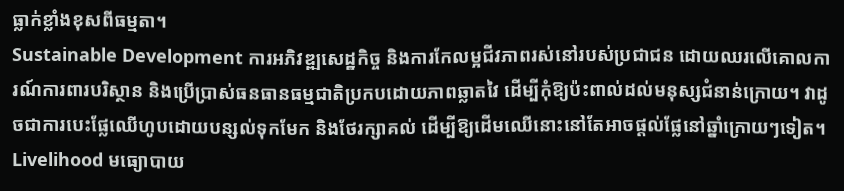ធ្លាក់ខ្លាំងខុសពីធម្មតា។
Sustainable Development ការអភិវឌ្ឍសេដ្ឋកិច្ច និងការកែលម្អជីវភាពរស់នៅរបស់ប្រជាជន ដោយឈរលើគោលការណ៍ការពារបរិស្ថាន និងប្រើប្រាស់ធនធានធម្មជាតិប្រកបដោយភាពឆ្លាតវៃ ដើម្បីកុំឱ្យប៉ះពាល់ដល់មនុស្សជំនាន់ក្រោយ។ វាដូចជាការបេះផ្លែឈើហូបដោយបន្សល់ទុកមែក និងថែរក្សាគល់ ដើម្បីឱ្យដើមឈើនោះនៅតែអាចផ្ដល់ផ្លែនៅឆ្នាំក្រោយៗទៀត។
Livelihood មធ្យោបាយ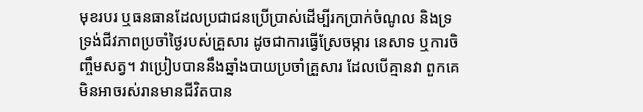មុខរបរ ឬធនធានដែលប្រជាជនប្រើប្រាស់ដើម្បីរកប្រាក់ចំណូល និងទ្រទ្រង់ជីវភាពប្រចាំថ្ងៃរបស់គ្រួសារ ដូចជាការធ្វើស្រែចម្ការ នេសាទ ឬការចិញ្ចឹមសត្វ។ វាប្រៀបបាននឹងឆ្នាំងបាយប្រចាំគ្រួសារ ដែលបើគ្មានវា ពួកគេមិនអាចរស់រានមានជីវិតបាន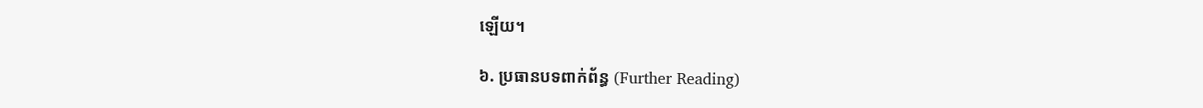ឡើយ។

៦. ប្រធានបទពាក់ព័ន្ធ (Further Reading)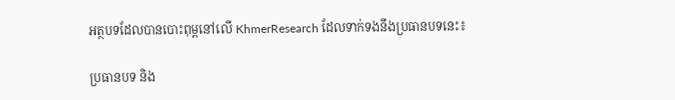អត្ថបទដែលបានបោះពុម្ពនៅលើ KhmerResearch ដែលទាក់ទងនឹងប្រធានបទនេះ៖

ប្រធានបទ និង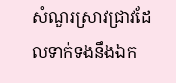សំណួរស្រាវជ្រាវដែលទាក់ទងនឹងឯក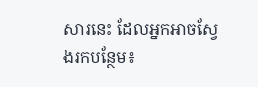សារនេះ ដែលអ្នកអាចស្វែងរកបន្ថែម៖